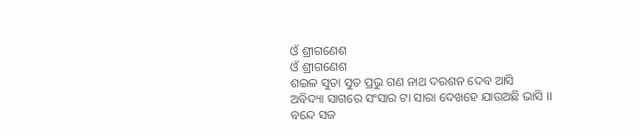ଓଁ ଶ୍ରୀଗଣେଶ
ଓଁ ଶ୍ରୀଗଣେଶ
ଶଇଳ ସୁତା ସୁତ ପ୍ରଭୁ ଗଣ ନାଥ ଦରଶନ ଦେବ ଆସି
ଅବିଦ୍ୟା ସାଗରେ ସଂସାର ଟା ସାରା ଦେଖହେ ଯାଉଅଛି ଭାସି ।।
ବନ୍ଦେ ସଜ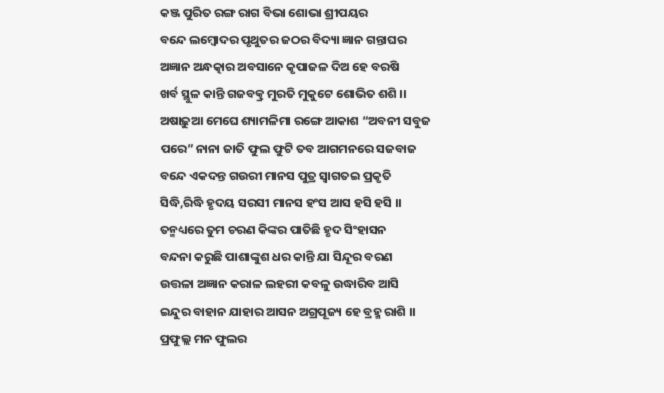କଞ୍ଜ ପୁରିତ ରଙ୍ଗ ରାଗ ବିଭା ଶୋଭା ଶ୍ରୀପୟର
ବନ୍ଦେ ଲମ୍ଵୋଦର ପୃଥୁତର ଜଠର ବିଦ୍ୟା ଜ୍ଞାନ ଗନ୍ତାଘର
ଅଜ୍ଞାନ ଅନ୍ଧତ୍କାର ଅବସାନେ କୃପାଜଳ ଦିଅ ହେ ବରଷି
ଖର୍ବ ସ୍ଥୁଳ କାନ୍ତି ଗଜବତ୍କ୍ର ମୁରତି ମୁକୁଟେ ଶୋଭିତ ଶଶି ।।
ଅଷାଢ଼ୁଆ ମେଘେ ଶ୍ୟାମଳିମା ରଙ୍ଗେ ଆକାଶ “ଅବନୀ ସବୁଜ
ପରେ” ନାନା ଜାତି ଫୁଲ ଫୁଟି ତବ ଆଗମନରେ ସଜବାଜ
ବନ୍ଦେ ଏକଦନ୍ତ ଗଉରୀ ମାନସ ପୁତ୍ର ସ୍ବାଗତଇ ପ୍ରକୃତି
ସିଦ୍ଧି,ରିଦ୍ଧି ହୃଦୟ ସରସୀ ମାନସ ହଂସ ଆସ ହସି ହସି ।।
ତନ୍ମଧ୍ୟରେ ତୁମ ଚରଣ କିଙ୍କର ପାତିଛି ହୃଦ ସିଂହାସନ
ବନ୍ଦନା କରୁଛି ପାଶାଙ୍କୁଶ ଧର କାନ୍ତି ଯା ସିନ୍ଦୂର ବରଣ
ଉତ୍ତଳା ଅଜ୍ଞାନ କରାଳ ଲହରୀ କବଳୁ ଉଦ୍ଧାରିବ ଆସି
ଇନ୍ଦୁର ବାହାନ ଯାହାର ଆସନ ଅଗ୍ରପୂଜ୍ୟ ହେ ବ୍ରହ୍ମ ରାଶି ।।
ପ୍ରଫୁଲ୍ଲ ମନ ଫୁଲର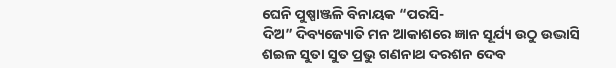ଘେନି ପୁଷ୍ପାଞ୍ଜଳି ବିନାୟକ “ପରସି-
ଦିଅ” ଦିବ୍ୟଜ୍ୟୋତି ମନ ଆକାଶରେ ଜ୍ଞାନ ସୂର୍ଯ୍ୟ ଉଠୁ ଉଦ୍ଭାସି
ଶଇଳ ସୁତା ସୁତ ପ୍ରଭୁ ଗଣନାଥ ଦରଶନ ଦେବ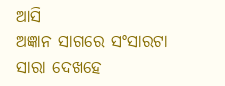ଆସି
ଅଜ୍ଞାନ ସାଗରେ ସଂସାରଟା ସାରା ଦେଖହେ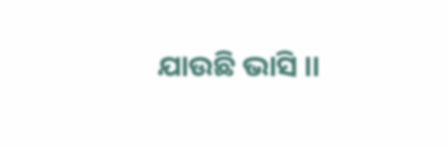ଯାଉଛି ଭାସି ।।